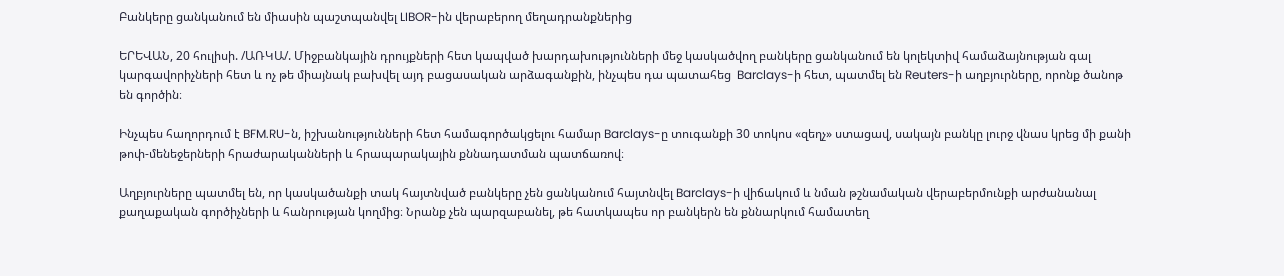Բանկերը ցանկանում են միասին պաշտպանվել LIBOR-ին վերաբերող մեղադրանքներից

ԵՐԵՎԱՆ, 20 հուլիսի. /ԱՌԿԱ/. Միջբանկային դրույքների հետ կապված խարդախությունների մեջ կասկածվող բանկերը ցանկանում են կոլեկտիվ համաձայնության գալ կարգավորիչների հետ և ոչ թե միայնակ բախվել այդ բացասական արձագանքին, ինչպես դա պատահեց  Barclays-ի հետ, պատմել են Reuters-ի աղբյուրները, որոնք ծանոթ են գործին։

Ինչպես հաղորդում է BFM.RU-ն, իշխանությունների հետ համագործակցելու համար Barclays-ը տուգանքի 30 տոկոս «զեղչ» ստացավ, սակայն բանկը լուրջ վնաս կրեց մի քանի թոփ-մենեջերների հրաժարականների և հրապարակային քննադատման պատճառով։

Աղբյուրները պատմել են, որ կասկածանքի տակ հայտնված բանկերը չեն ցանկանում հայտնվել Barclays-ի վիճակում և նման թշնամական վերաբերմունքի արժանանալ քաղաքական գործիչների և հանրության կողմից։ Նրանք չեն պարզաբանել, թե հատկապես որ բանկերն են քննարկում համատեղ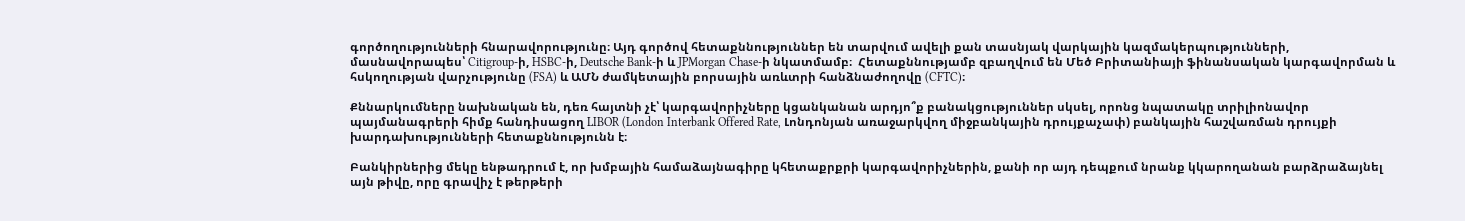գործողությունների հնարավորությունը։ Այդ գործով հետաքննություններ են տարվում ավելի քան տասնյակ վարկային կազմակերպությունների, մասնավորապես՝ Citigroup-ի, HSBC-ի, Deutsche Bank-ի և JPMorgan Chase-ի նկատմամբ։  Հետաքննությամբ զբաղվում են Մեծ Բրիտանիայի ֆինանսական կարգավորման և հսկողության վարչությունը (FSA) և ԱՄՆ ժամկետային բորսային առևտրի հանձնաժողովը (CFTC)։

Քննարկումները նախնական են, դեռ հայտնի չէ՝ կարգավորիչները կցանկանան արդյո՞ք բանակցություններ սկսել, որոնց նպատակը տրիլիոնավոր պայմանագրերի հիմք հանդիսացող LIBOR (London Interbank Offered Rate, Լոնդոնյան առաջարկվող միջբանկային դրույքաչափ) բանկային հաշվառման դրույքի խարդախությունների հետաքննությունն է։

Բանկիրներից մեկը ենթադրում է, որ խմբային համաձայնագիրը կհետաքրքրի կարգավորիչներին, քանի որ այդ դեպքում նրանք կկարողանան բարձրաձայնել այն թիվը, որը գրավիչ է թերթերի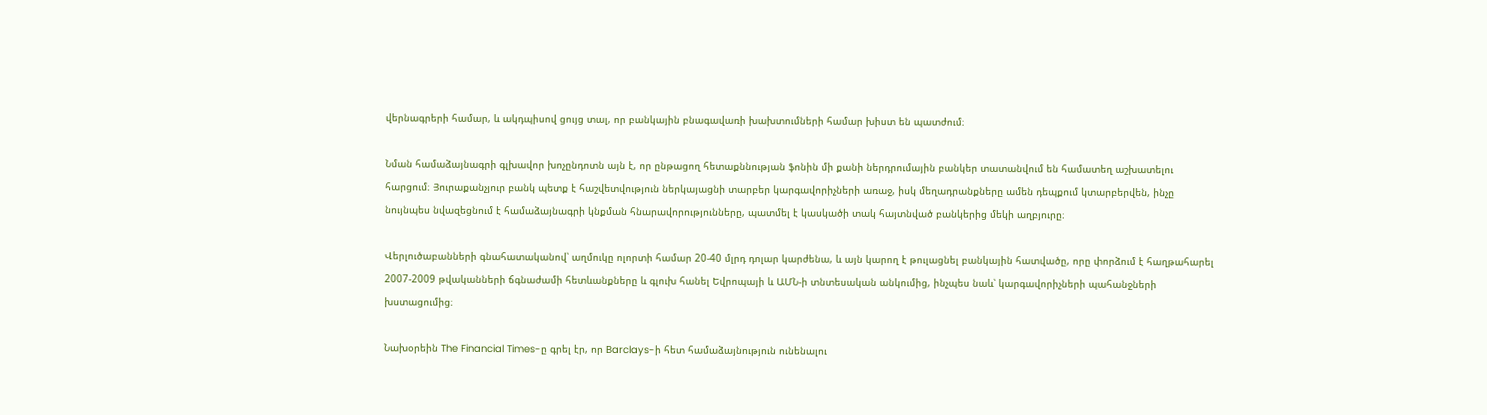վերնագրերի համար, և ակդպիսով ցույց տալ, որ բանկային բնագավառի խախտումների համար խիստ են պատժում։

Նման համաձայնագրի գլխավոր խոչընդոտն այն է, որ ընթացող հետաքննության ֆոնին մի քանի ներդրումային բանկեր տատանվում են համատեղ աշխատելու հարցում։ Յուրաքանչյուր բանկ պետք է հաշվետվություն ներկայացնի տարբեր կարգավորիչների առաջ, իսկ մեղադրանքները ամեն դեպքում կտարբերվեն, ինչը նույնպես նվազեցնում է համաձայնագրի կնքման հնարավորությունները, պատմել է կասկածի տակ հայտնված բանկերից մեկի աղբյուրը։

Վերլուծաբանների գնահատականով՝ աղմուկը ոլորտի համար 20-40 մլրդ դոլար կարժենա, և այն կարող է թուլացնել բանկային հատվածը, որը փորձում է հաղթահարել 2007-2009 թվականների ճգնաժամի հետևանքները և գլուխ հանել Եվրոպայի և ԱՄՆ-ի տնտեսական անկումից, ինչպես նաև՝ կարգավորիչների պահանջների խստացումից։

Նախօրեին The Financial Times-ը գրել էր, որ Barclays-ի հետ համաձայնություն ունենալու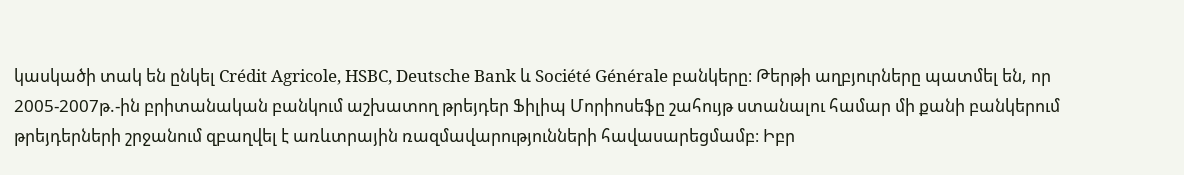կասկածի տակ են ընկել Crédit Agricole, HSBC, Deutsche Bank և Société Générale բանկերը։ Թերթի աղբյուրները պատմել են, որ 2005-2007թ.-ին բրիտանական բանկում աշխատող թրեյդեր Ֆիլիպ Մորիոսեֆը շահույթ ստանալու համար մի քանի բանկերում թրեյդերների շրջանում զբաղվել է առևտրային ռազմավարությունների հավասարեցմամբ։ Իբր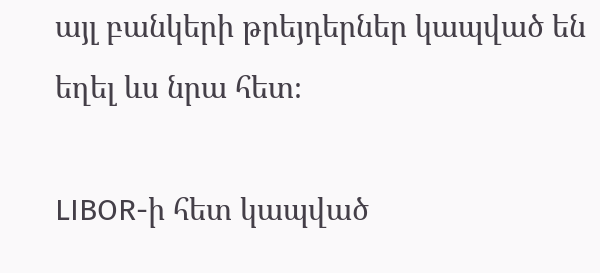այլ բանկերի թրեյդերներ կապված են եղել ևս նրա հետ։

LIBOR-ի հետ կապված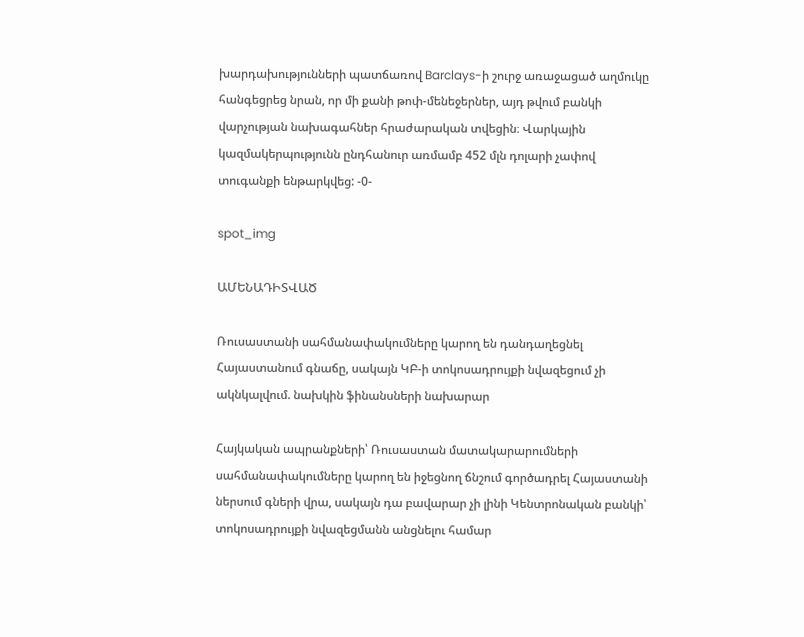խարդախությունների պատճառով Barclays-ի շուրջ առաջացած աղմուկը հանգեցրեց նրան, որ մի քանի թոփ-մենեջերներ, այդ թվում բանկի վարչության նախագահներ հրաժարական տվեցին։ Վարկային կազմակերպությունն ընդհանուր առմամբ 452 մլն դոլարի չափով տուգանքի ենթարկվեց: -0-

spot_img

ԱՄԵՆԱԴԻՏՎԱԾ

Ռուսաստանի սահմանափակումները կարող են դանդաղեցնել Հայաստանում գնաճը, սակայն ԿԲ-ի տոկոսադրույքի նվազեցում չի ակնկալվում. նախկին ֆինանսների նախարար

Հայկական ապրանքների՝ Ռուսաստան մատակարարումների սահմանափակումները կարող են իջեցնող ճնշում գործադրել Հայաստանի ներսում գների վրա, սակայն դա բավարար չի լինի Կենտրոնական բանկի՝ տոկոսադրույքի նվազեցմանն անցնելու համար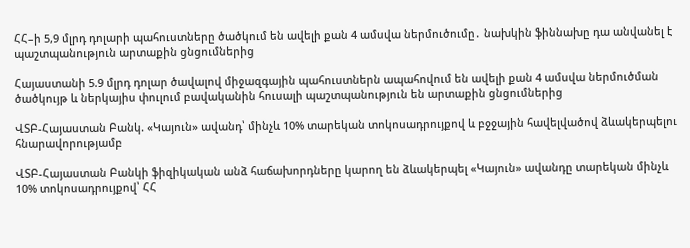ՀՀ–ի 5,9 մլրդ դոլարի պահուստները ծածկում են ավելի քան 4 ամսվա ներմուծումը․ նախկին ֆիննախը դա անվանել է պաշտպանություն արտաքին ցնցումներից

Հայաստանի 5.9 մլրդ դոլար ծավալով միջազգային պահուստներն ապահովում են ավելի քան 4 ամսվա ներմուծման ծածկույթ և ներկայիս փուլում բավականին հուսալի պաշտպանություն են արտաքին ցնցումներից

ՎՏԲ-Հայաստան Բանկ. «Կայուն» ավանդ՝ մինչև 10% տարեկան տոկոսադրույքով և բջջային հավելվածով ձևակերպելու հնարավորությամբ

ՎՏԲ-Հայաստան Բանկի ֆիզիկական անձ հաճախորդները կարող են ձևակերպել «Կայուն» ավանդը տարեկան մինչև 10% տոկոսադրույքով՝ ՀՀ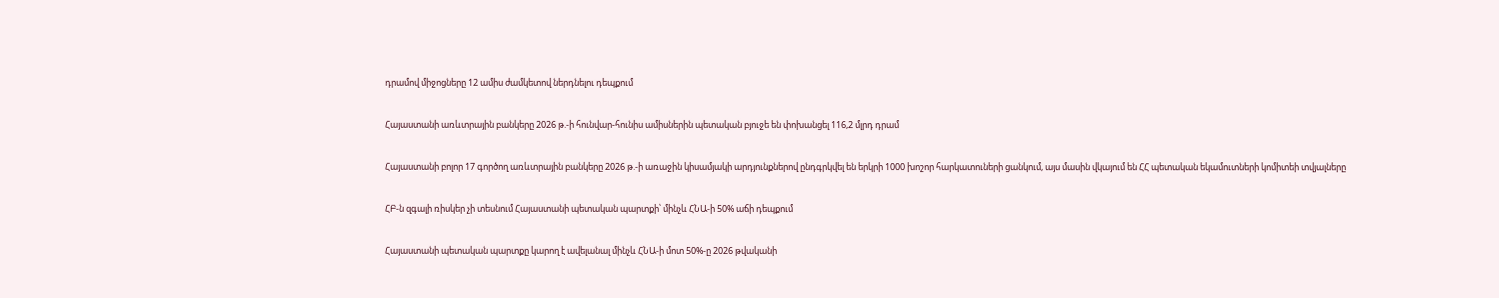դրամով միջոցները 12 ամիս ժամկետով ներդնելու դեպքում

Հայաստանի առևտրային բանկերը 2026 թ.-ի հունվար-հունիս ամիսներին պետական բյուջե են փոխանցել 116,2 մլրդ դրամ

Հայաստանի բոլոր 17 գործող առևտրային բանկերը 2026 թ.-ի առաջին կիսամյակի արդյունքներով ընդգրկվել են երկրի 1000 խոշոր հարկատուների ցանկում, այս մասին վկայում են ՀՀ պետական եկամուտների կոմիտեի տվյալները

ՀԲ-ն զգալի ռիսկեր չի տեսնում Հայաստանի պետական պարտքի՝ մինչև ՀՆԱ-ի 50% աճի դեպքում

Հայաստանի պետական պարտքը կարող է ավելանալ մինչև ՀՆԱ-ի մոտ 50%-ը 2026 թվականի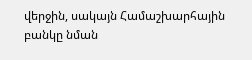վերջին, սակայն Համաշխարհային բանկը նման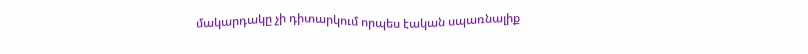մակարդակը չի դիտարկում որպես էական սպառնալիք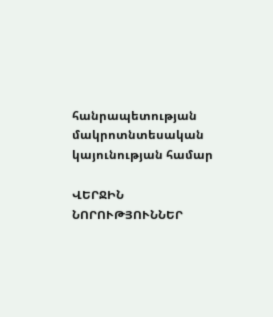հանրապետության մակրոտնտեսական կայունության համար

ՎԵՐՋԻՆ ՆՈՐՈՒԹՅՈՒՆՆԵՐ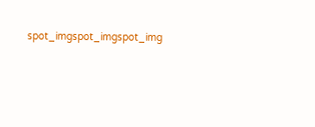spot_imgspot_imgspot_img